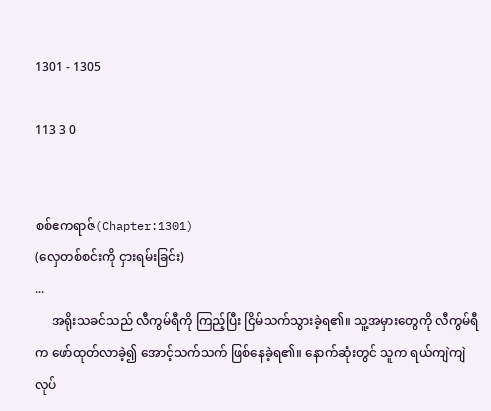1301 - 1305

113 3 0


စစ်ဧကရာဇ်(Chapter:1301)
(လှေတစ်စင်းကို ငှားရမ်းခြင်း)
...
     အရိုးသခင်သည် လီကွမ်ရီကို ကြည့်ပြီး ငြိမ်သက်သွားခဲ့ရ၏။ သူ့အမှားတွေကို လီကွမ်ရီက ဖော်ထုတ်လာခဲ့၍ အောင့်သက်သက် ဖြစ်နေခဲ့ရ၏။ နောက်ဆုံးတွင် သူက ရယ်ကျဲကျဲ လုပ်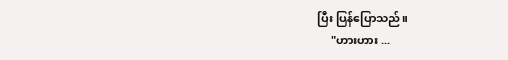ပြီး ပြန်ပြောသည်။
     "ဟားဟား ...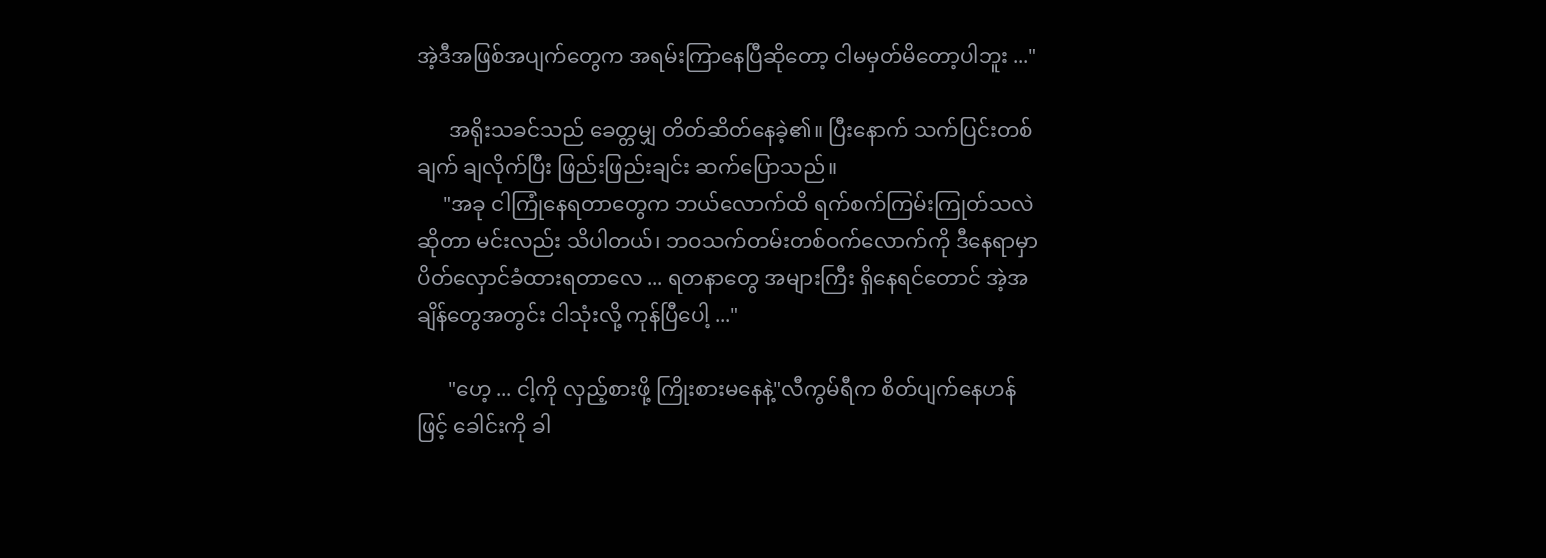အဲ့ဒီအဖြစ်အပျက်တွေက အရမ်းကြာနေပြီဆိုတော့ ငါမမှတ်မိတော့ပါဘူး ..."

      အရိုးသခင်သည် ခေတ္တမျှ တိတ်ဆိတ်နေခဲ့၏။ ပြီးနောက် သက်ပြင်းတစ်ချက် ချလိုက်ပြီး ဖြည်းဖြည်းချင်း ဆက်ပြောသည်။
     "အခု ငါကြုံနေရတာတွေက ဘယ်လောက်ထိ ရက်စက်ကြမ်းကြုတ်သလဲဆိုတာ မင်းလည်း သိပါတယ်၊ ဘဝသက်တမ်းတစ်ဝက်လောက်ကို ဒီနေရာမှာ ပိတ်လှောင်ခံထားရတာလေ ... ရတနာတွေ အများကြီး ရှိနေရင်တောင် အဲ့အချိန်တွေအတွင်း ငါသုံးလို့ ကုန်ပြီပေါ့ ..."

      "ဟေ့ ... ငါ့ကို လှည့်စားဖို့ ကြိုးစားမနေနဲ့"လီကွမ်ရီက စိတ်ပျက်နေဟန်ဖြင့် ခေါင်းကို ခါ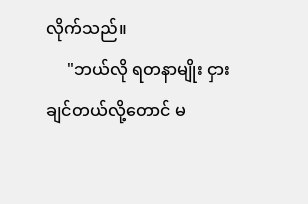လိုက်သည်။
     "ဘယ်လို ရတနာမျိုး ငှားချင်တယ်လို့တောင် မ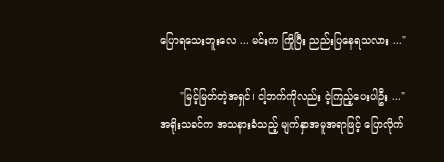ပြောရသေးဘူးလေ ... မင်းက ကြိုပြီး ညည်းပြနေရသလား ..."

      "မြင့်မြတ်တဲ့အရှင်၊ ငါ့ဘက်ကိုလည်း ငဲ့ကြည့်ပေးပါဦး ..."အရိုးသခင်က အသနားခံသည့် မျက်နှာအမူအရာဖြင့် ပြောလိုက်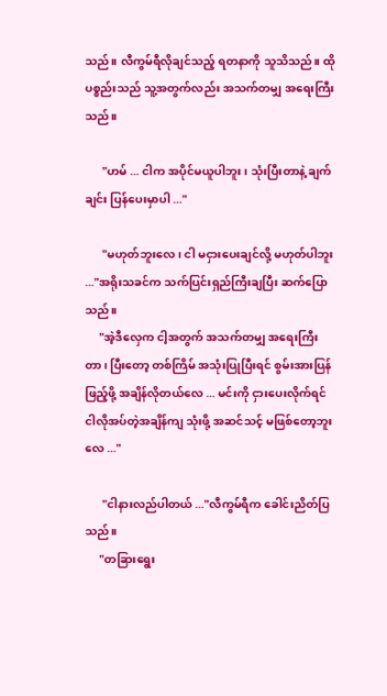သည်။ လီကွမ်ရီလိုချင်သည့် ရတနာကို သူသိသည်။ ထိုပစ္စည်းသည် သူ့အတွက်လည်း အသက်တမျှ အရေးကြီးသည်။

      "ဟမ် ... ငါက အပိုင်မယူပါဘူး၊ သုံးပြီးတာနဲ့ ချက်ချင်း ပြန်ပေးမှာပါ ..."

      "မဟုတ်ဘူးလေ၊ ငါ မငှားပေးချင်လို့ မဟုတ်ပါဘူး ..."အရိုးသခင်က သက်ပြင်းရှည်ကြီးချပြီး ဆက်ပြောသည်။
     "အဲ့ဒီလှေက ငါ့အတွက် အသက်တမျှ အရေးကြီးတာ၊ ပြီးတော့ တစ်ကြိမ် အသုံးပြုပြီးရင် စွမ်းအားပြန်ဖြည့်ဖို့ အချိန်လိုတယ်လေ ... မင်းကို ငှားပေးလိုက်ရင် ငါလိုအပ်တဲ့အချိန်ကျ သုံးဖို့ အဆင်သင့် မဖြစ်တော့ဘူးလေ ..."

      "ငါနားလည်ပါတယ် ..."လီကွမ်ရီက ခေါင်းညိတ်ပြသည်။
     "တခြားရွေး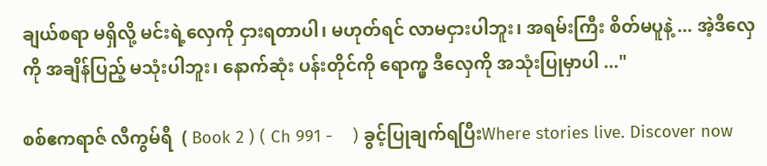ချယ်စရာ မရှိလို့ မင်းရဲ့လှေကို ငှားရတာပါ၊ မဟုတ်ရင် လာမငှားပါဘူး၊ အရမ်းကြီး စိတ်မပူနဲ့ ... အဲ့ဒီလှေကို အချိန်ပြည့် မသုံးပါဘူး၊ နောက်ဆုံး ပန်းတိုင်ကို ရောက္မှ ဒီလှေကို အသုံးပြုမှာပါ ..."

စစ်ဧကရာဇ် လီကွမ်ရီ  ( Book 2 ) ( Ch 991 -    ) ခွင့်ပြုချက်ရပြီးWhere stories live. Discover now